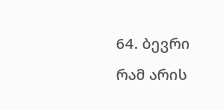64. ბევრი რამ არის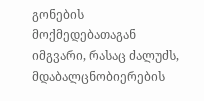გონების მოქმედებათაგან იმგვარი, რასაც ძალუძს, მდაბალცნობიერების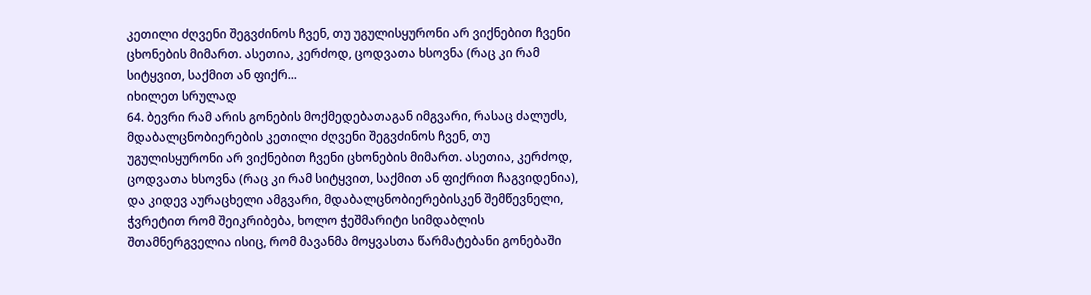კეთილი ძღვენი შეგვძინოს ჩვენ, თუ უგულისყურონი არ ვიქნებით ჩვენი ცხონების მიმართ. ასეთია, კერძოდ, ცოდვათა ხსოვნა (რაც კი რამ სიტყვით, საქმით ან ფიქრ...
იხილეთ სრულად
64. ბევრი რამ არის გონების მოქმედებათაგან იმგვარი, რასაც ძალუძს, მდაბალცნობიერების კეთილი ძღვენი შეგვძინოს ჩვენ, თუ უგულისყურონი არ ვიქნებით ჩვენი ცხონების მიმართ. ასეთია, კერძოდ, ცოდვათა ხსოვნა (რაც კი რამ სიტყვით, საქმით ან ფიქრით ჩაგვიდენია), და კიდევ აურაცხელი ამგვარი, მდაბალცნობიერებისკენ შემწევნელი, ჭვრეტით რომ შეიკრიბება, ხოლო ჭეშმარიტი სიმდაბლის შთამნერგველია ისიც, რომ მავანმა მოყვასთა წარმატებანი გონებაში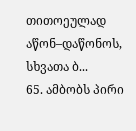თითოეულად აწონ–დაწონოს, სხვათა ბ...
65. ამბობს პირი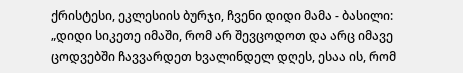ქრისტესი, ეკლესიის ბურჯი, ჩვენი დიდი მამა - ბასილი: „დიდი სიკეთე იმაში, რომ არ შევცოდოთ და არც იმავე ცოდვებში ჩავვარდეთ ხვალინდელ დღეს, ესაა ის, რომ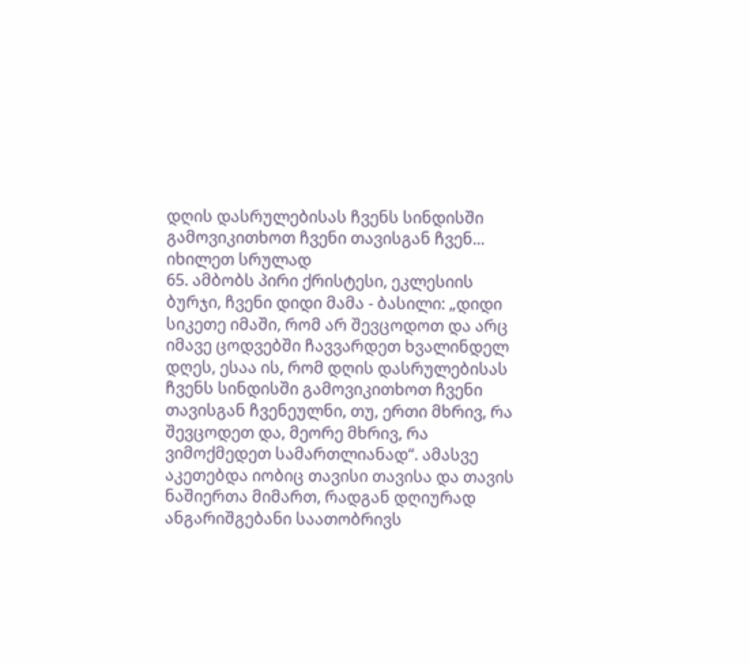დღის დასრულებისას ჩვენს სინდისში გამოვიკითხოთ ჩვენი თავისგან ჩვენ...
იხილეთ სრულად
65. ამბობს პირი ქრისტესი, ეკლესიის ბურჯი, ჩვენი დიდი მამა - ბასილი: „დიდი სიკეთე იმაში, რომ არ შევცოდოთ და არც იმავე ცოდვებში ჩავვარდეთ ხვალინდელ დღეს, ესაა ის, რომ დღის დასრულებისას ჩვენს სინდისში გამოვიკითხოთ ჩვენი თავისგან ჩვენეულნი, თუ, ერთი მხრივ, რა შევცოდეთ და, მეორე მხრივ, რა ვიმოქმედეთ სამართლიანად“. ამასვე აკეთებდა იობიც თავისი თავისა და თავის ნაშიერთა მიმართ, რადგან დღიურად ანგარიშგებანი საათობრივს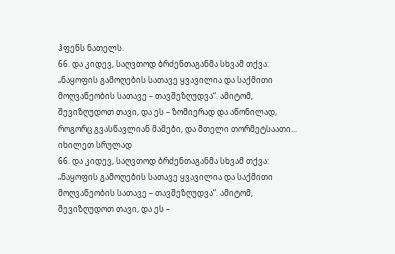ჰფენს ნათელს.
66. და კიდევ, საღვთოდ ბრძენთაგანმა სხვამ თქვა: „ნაყოფის გამოღების სათავე ყვავილია და საქმითი მოღვაწეობის სათავე – თავშეზღუდვა“. ამიტომ, შევიზღუდოთ თავი, და ეს – ზომიერად და აწონილად, როგორც გვასწავლიან მამები, და მთელი თორმეტსაათი...
იხილეთ სრულად
66. და კიდევ, საღვთოდ ბრძენთაგანმა სხვამ თქვა: „ნაყოფის გამოღების სათავე ყვავილია და საქმითი მოღვაწეობის სათავე – თავშეზღუდვა“. ამიტომ, შევიზღუდოთ თავი, და ეს –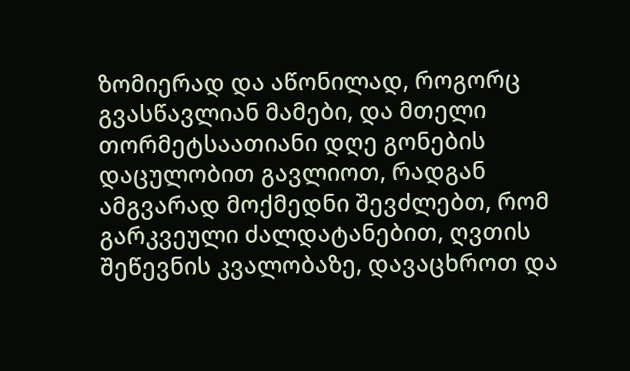ზომიერად და აწონილად, როგორც გვასწავლიან მამები, და მთელი თორმეტსაათიანი დღე გონების დაცულობით გავლიოთ, რადგან ამგვარად მოქმედნი შევძლებთ, რომ გარკვეული ძალდატანებით, ღვთის შეწევნის კვალობაზე, დავაცხროთ და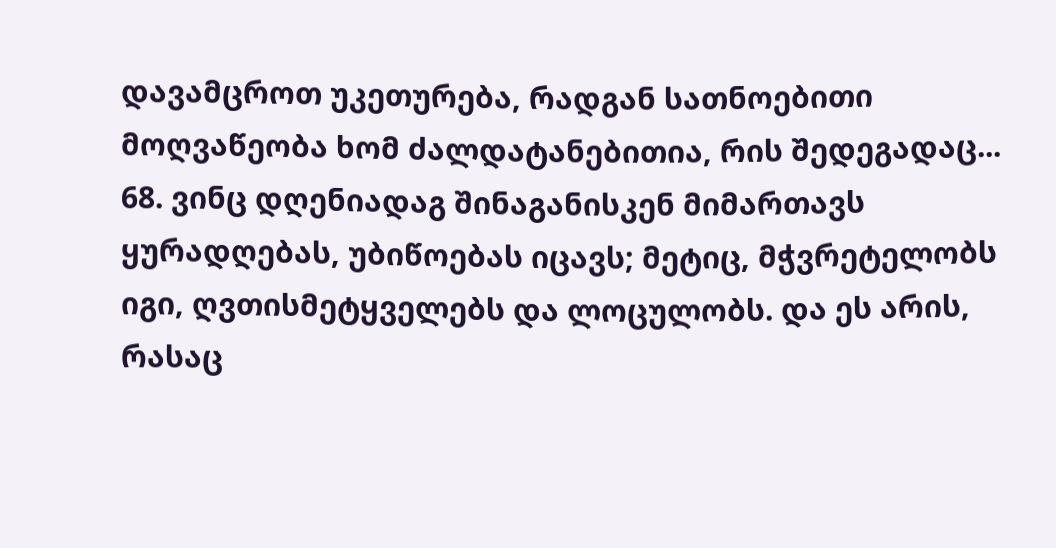დავამცროთ უკეთურება, რადგან სათნოებითი მოღვაწეობა ხომ ძალდატანებითია, რის შედეგადაც...
68. ვინც დღენიადაგ შინაგანისკენ მიმართავს ყურადღებას, უბიწოებას იცავს; მეტიც, მჭვრეტელობს იგი, ღვთისმეტყველებს და ლოცულობს. და ეს არის, რასაც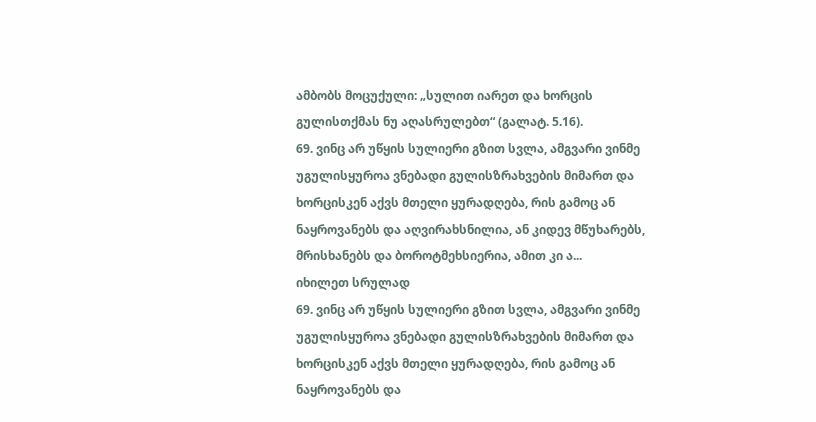ამბობს მოცუქული: „სულით იარეთ და ხორცის გულისთქმას ნუ აღასრულებთ“ (გალატ. 5.16).
69. ვინც არ უწყის სულიერი გზით სვლა, ამგვარი ვინმე უგულისყუროა ვნებადი გულისზრახვების მიმართ და ხორცისკენ აქვს მთელი ყურადღება, რის გამოც ან ნაყროვანებს და აღვირახსნილია, ან კიდევ მწუხარებს, მრისხანებს და ბოროტმეხსიერია, ამით კი ა...
იხილეთ სრულად
69. ვინც არ უწყის სულიერი გზით სვლა, ამგვარი ვინმე უგულისყუროა ვნებადი გულისზრახვების მიმართ და ხორცისკენ აქვს მთელი ყურადღება, რის გამოც ან ნაყროვანებს და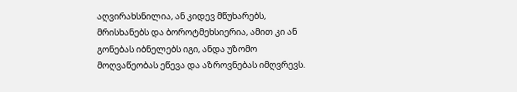აღვირახსნილია, ან კიდევ მწუხარებს, მრისხანებს და ბოროტმეხსიერია, ამით კი ან გონებას იბნელებს იგი, ანდა უზომო მოღვაწეობას ეწევა და აზროვნებას იმღვრევს.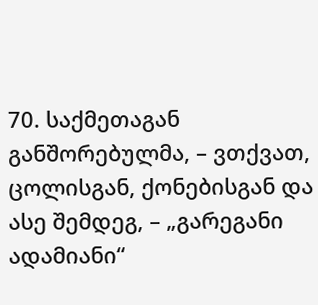70. საქმეთაგან განშორებულმა, – ვთქვათ, ცოლისგან, ქონებისგან და ასე შემდეგ, – „გარეგანი ადამიანი“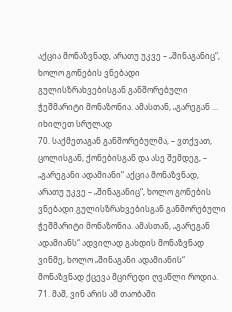აქცია მონაზვნად, არათუ უკვე – „შინაგანიც“, ხოლო გონების ვნებადი გულისზრახვებისგან განშორებული ჭეშმარიტი მონაზონია. ამასთან, „გარეგან ...
იხილეთ სრულად
70. საქმეთაგან განშორებულმა, – ვთქვათ, ცოლისგან, ქონებისგან და ასე შემდეგ, – „გარეგანი ადამიანი“ აქცია მონაზვნად, არათუ უკვე – „შინაგანიც“, ხოლო გონების ვნებადი გულისზრახვებისგან განშორებული ჭეშმარიტი მონაზონია. ამასთან, „გარეგან ადამიანს“ ადვილად გახდის მონაზვნად ვინმე, ხოლო „შინაგანი ადამიანის“ მონაზვნად ქცევა მცირედი ღვაწლი როდია.
71. მაშ, ვინ არის ამ თაობაში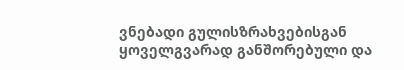ვნებადი გულისზრახვებისგან ყოველგვარად განშორებული და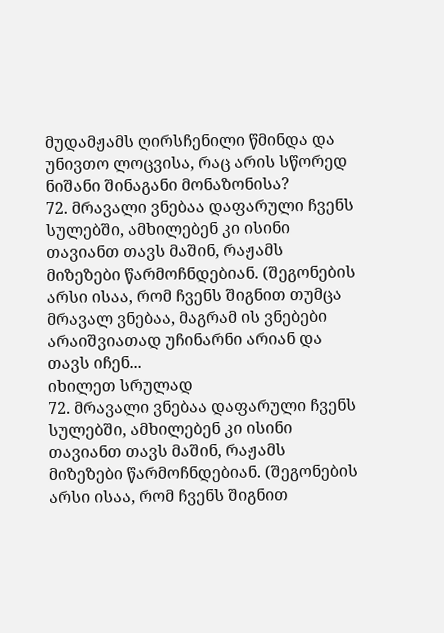მუდამჟამს ღირსჩენილი წმინდა და უნივთო ლოცვისა, რაც არის სწორედ ნიშანი შინაგანი მონაზონისა?
72. მრავალი ვნებაა დაფარული ჩვენს სულებში, ამხილებენ კი ისინი თავიანთ თავს მაშინ, რაჟამს მიზეზები წარმოჩნდებიან. (შეგონების არსი ისაა, რომ ჩვენს შიგნით თუმცა მრავალ ვნებაა, მაგრამ ის ვნებები არაიშვიათად უჩინარნი არიან და თავს იჩენ...
იხილეთ სრულად
72. მრავალი ვნებაა დაფარული ჩვენს სულებში, ამხილებენ კი ისინი თავიანთ თავს მაშინ, რაჟამს მიზეზები წარმოჩნდებიან. (შეგონების არსი ისაა, რომ ჩვენს შიგნით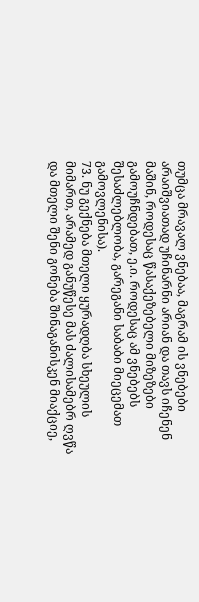თუმცა მრავალ ვნებაა, მაგრამ ის ვნებები არაიშვიათად უჩინარნი არიან და თავს იჩენენ მაშინ, როდესაც წასაქეზებელი მიზეზები გამოუჩნდებათ, ე.ი. როდესაც ამ ვნებებს შესაძლებლობა, გარეგანი საბაბი მიეცემათ გამოვლენისა).
73. ნუ გექნება მთელი ყურადღბა სხეულის მიმართ, არამედ განუწესე მას ძალისამებრ ღვწა და მთელი შენი გონება შინაგანისკენ მიაქციე,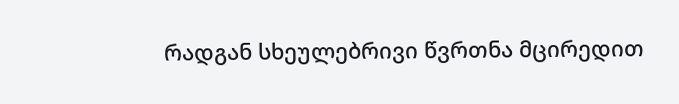რადგან სხეულებრივი წვრთნა მცირედით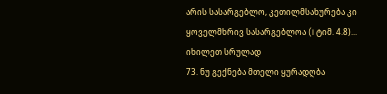არის სასარგებლო, კეთილმსახურება კი ყოველმხრივ სასარგებლოა (I ტიმ. 4.8)...
იხილეთ სრულად
73. ნუ გექნება მთელი ყურადღბა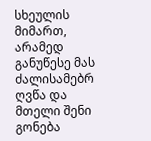სხეულის მიმართ, არამედ განუწესე მას ძალისამებრ ღვწა და მთელი შენი გონება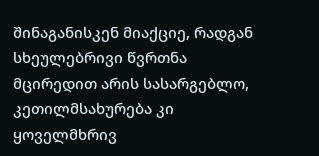შინაგანისკენ მიაქციე, რადგან სხეულებრივი წვრთნა მცირედით არის სასარგებლო, კეთილმსახურება კი ყოველმხრივ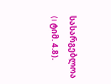სასარგებლოა (I ტიმ. 4.8).